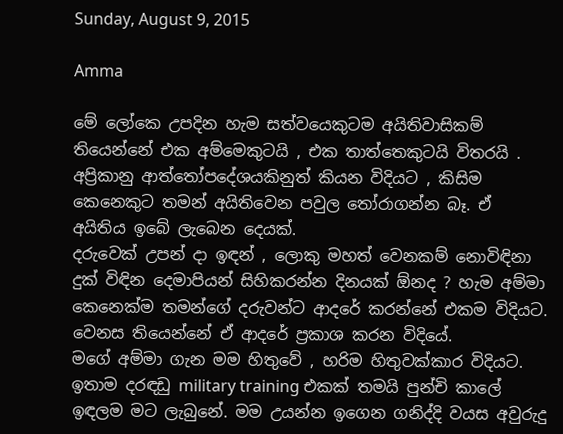Sunday, August 9, 2015

Amma

මේ ලෝකෙ උපදින හැම සත්වයෙකුටම අයිතිවාසිකම් තියෙන්නේ එක අම්මෙකුටයි , එක තාත්තෙකුටයි විතරයි . අප්‍රිකානු ආත්තෝපදේශයකිනුත් කියන විදියට , කිසිම කෙනෙකුට තමන් අයිතිවෙන පවුල තෝරාගන්න බෑ. ඒ අයිතිය ඉබේ ලැබෙන දෙයක්.
දරුවෙක් උපන් දා ඉඳන් , ලොකු මහත් වෙනකම් නොවිඳිනා දුක් විඳින දෙමාපියන් සිහිකරන්න දිනයක් ඕනද ? හැම අම්මා කෙනෙක්ම තමන්ගේ දරුවන්ට ආදරේ කරන්නේ එකම විදියට. වෙනස තියෙන්නේ ඒ ආදරේ ප්‍රකාශ කරන විදියේ.
මගේ අම්මා ගැන මම හිතුවේ , හරිම හිතුවක්කාර විදියට. ඉතාම දරඳඩු military training එකක් තමයි පුන්චි කාලේ ඉඳලම මට ලැබුනේ. මම උයන්න ඉගෙන ගනිද්දි වයස අවුරුදු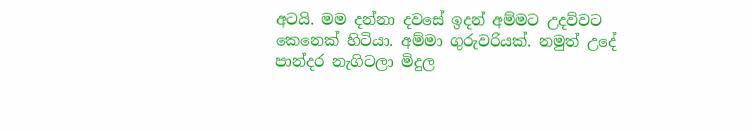අටයි. මම දන්නා දවසේ ඉදන් අම්මට උදව්වට කෙනෙක් හිටියා. අම්මා ගුරුවරියක්. නමුත් උදේ පාන්දර නැගිටලා මිදුල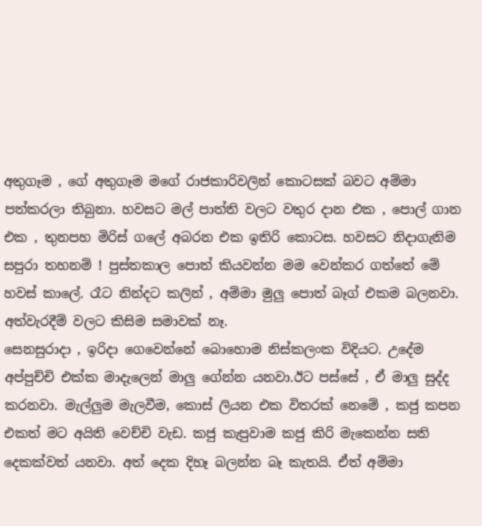අතුගෑම , ගේ අතුගෑම මගේ රාජකාරිවලින් කොටසක් බවට අම්මා පත්කරලා තිබුනා. හවසට මල් පාත්ති වලට වතුර දාන එක , පොල් ගාන එක , තුනපහ මිරිස් ගලේ අබරන එක ඉතිරි කොටස. හවසට නිදාගැනිම සපුරා තහනම් ! පුස්තකාල පොත් කියවන්න මම වෙන්කර ගත්තේ මේ හවස් කාලේ. රෑට නින්දට කලින් , අම්මා මුලු පොත් බෑග් එකම බලනවා. අත්වැරදීම් වලට කිසිම සමාවක් නෑ.
සෙනසුරාදා , ඉරිදා ගෙවෙන්නේ බොහොම නිස්කලංක විදියට. උදේම අප්පුච්චි එක්ක මාදැලෙන් මාලු ගේන්න යනවා.ඊට පස්සේ , ඒ මාලු සුද්ද කරනවා. මැල්ලුම මැලවීම, කොස් ලියන එක විතරක් නෙමේ , කජු කපන එකත් මට අයිති වෙච්චි වැඩ. කජු කැපුවාම කජු කිරි මැකෙන්න සති දෙකක්වත් යනවා. අත් දෙක දිහෑ බලන්න බෑ කැතයි. ඒත් අම්මා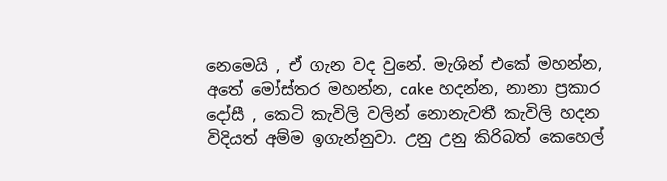නෙමෙයි , ඒ ගැන වද වුනේ. මැශින් එකේ මහන්න, අතේ මෝස්තර මහන්න, cake හදන්න, නානා ප්‍රකාර දෝසී , කෙටි කැවිලි වලින් නොනැවතී කැවිලි හදන විදියත් අම්ම ඉගැන්නුවා. උනු උනු කිරිබත් කෙහෙල්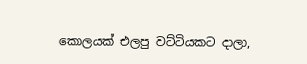කොලයක් එලපු වට්ටියකට දාලා,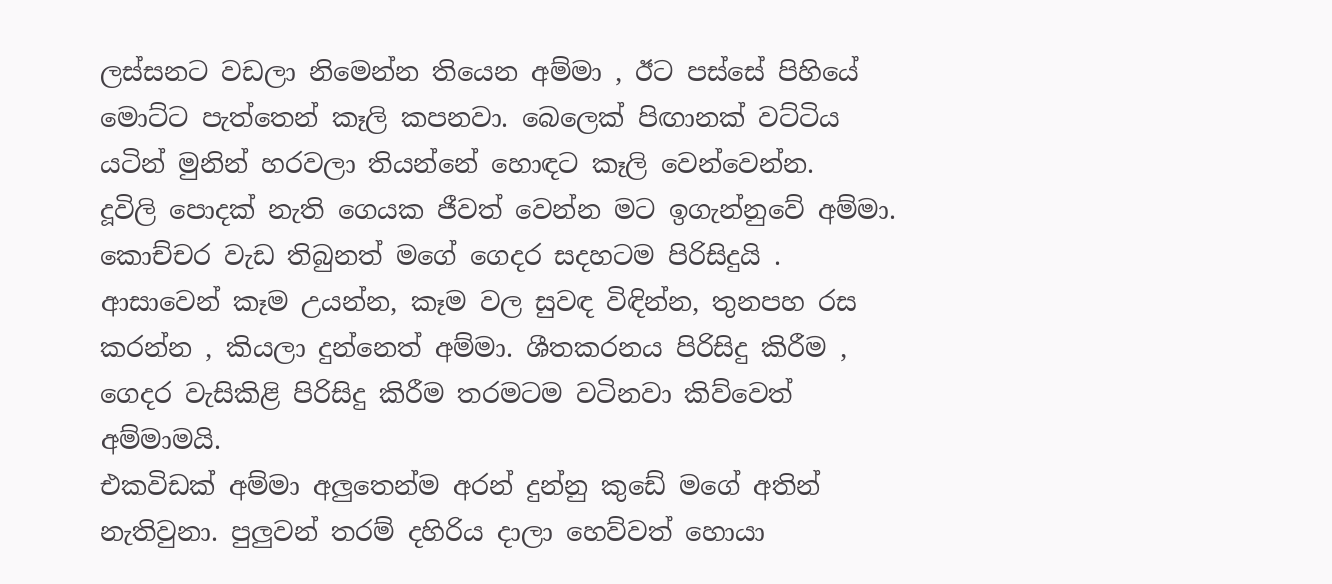ලස්සනට වඩලා නිමෙන්න තියෙන අම්මා , ඊට පස්සේ පිහියේ මොට්ට පැත්තෙන් කෑලි කපනවා. බෙලෙක් පිඟානක් වට්ටිය යටින් මුනින් හරවලා තියන්නේ හොඳට කෑලි වෙන්වෙන්න.
දූවිලි පොදක් නැති ගෙයක ජීවත් වෙන්න මට ඉගැන්නුවේ අම්මා. කොච්චර වැඩ තිබුනත් මගේ ගෙදර සදහටම පිරිසිදුයි . ආසාවෙන් කෑම උයන්න, කෑම වල සුවඳ විඳින්න, තුනපහ රස කරන්න , කියලා දුන්නෙත් අම්මා. ශීතකරනය පිරිසිදු කිරීම , ගෙදර වැසිකිළි පිරිසිදු කිරීම තරමටම වටිනවා කිව්වෙත් අම්මාමයි.
එකවිඩක් අම්මා අලුතෙන්ම අරන් දුන්නු කුඩේ මගේ අතින් නැතිවුනා. පුලුවන් තරම් දහිරිය දාලා හෙව්වත් හොයා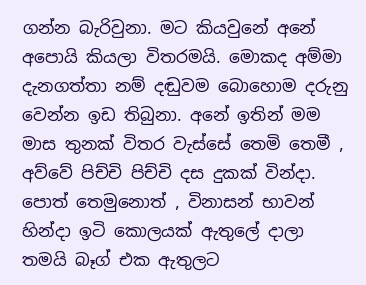ගන්න බැරිවුනා. මට කියවුනේ අනේ අපොයි කියලා විතරමයි. මොකද අම්මා දැනගත්තා නම් දඬුවම බොහොම දරුනු වෙන්න ඉඩ තිබුනා. අනේ ඉතින් මම මාස තුනක් විතර වැස්සේ තෙමි තෙමී , අව්වේ පිච්චි පිච්චි දස දුකක් වින්දා. පොත් තෙමුනොත් , විනාසන් භාවන් හින්දා ඉටි කොලයක් ඇතුලේ දාලා තමයි බෑග් එක ඇතුලට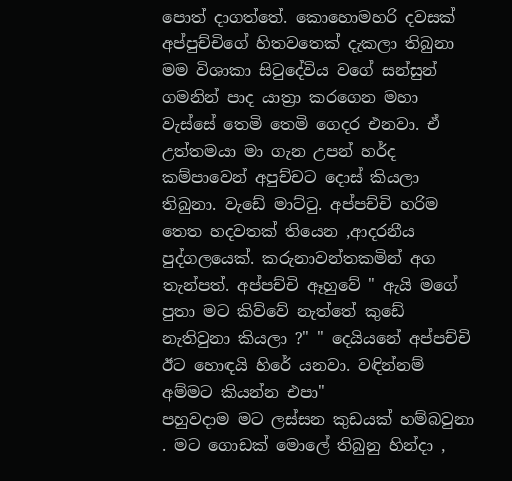පොත් දාගත්තේ. කොහොමහරි දවසක් අප්පුච්චිගේ හිතවතෙක් දැකලා තිබුනා මම විශාකා සිටුදේවිය වගේ සන්සුන් ගමනින් පාද යාත්‍රා කරගෙන මහා වැස්සේ තෙමි තෙමි ගෙදර එනවා. ඒ උත්තමයා මා ගැන උපන් හර්ද කම්පාවෙන් අපුච්චට දොස් කියලා තිබුනා. වැඩේ මාට්ටු. අප්පච්චි හරිම තෙත හදවතක් තියෙන ,ආදරනීය පුද්ගලයෙක්. කරුනාවන්තකමින් අග තැන්පත්. අප්පච්චි ඈහුවේ " ඇයි මගේ පුතා මට කිව්වේ නැත්තේ කුඩේ නැතිවුනා කියලා ?" " දෙයියනේ අප්පච්චි ඊට හොඳයි හිරේ යනවා. වඳින්නම් අම්මට කියන්න එපා"
පහුවදාම මට ලස්සන කුඩයක් හම්බවුනා . මට ගොඩක් මොලේ තිබුනු හින්දා ,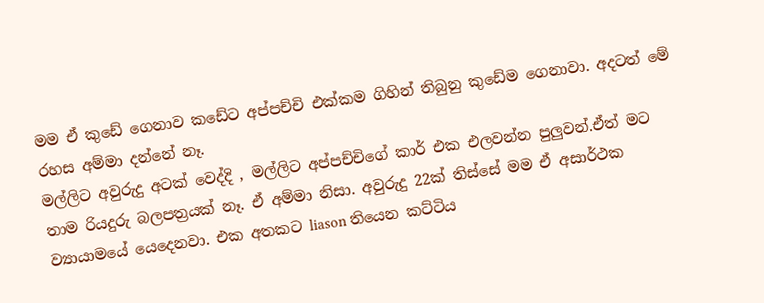මම ඒ කුඩේ ගෙනාව කඩේට අප්පච්චි එක්කම ගිහින් තිබුනු කුඩේම ගෙනාවා. අදටත් මේ රහස අම්මා දන්නේ නෑ.
මල්ලිට අවුරුදු අටක් වෙද්දි , මල්ලිට අප්පච්චිගේ කාර් එක එලවන්න පුලුවන්.ඒත් මට තාම රියදුරු බලපත්‍රයක් නෑ. ඒ අම්මා නිසා. අවුරුදු 22ක් තිස්සේ මම ඒ අසාර්ථක ව්‍යායාමයේ යෙදෙනවා. එක අතකට liason තියෙන කට්ටිය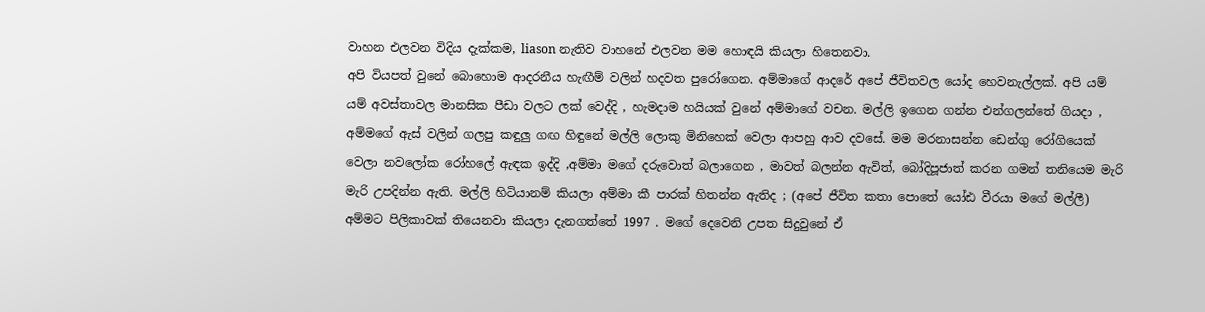වාහන එලවන විදිය දැක්කම, liason නැතිව වාහනේ එලවන මම හොඳයි කියලා හිතෙනවා.
අපි වියපත් වුනේ බොහොම ආදරනීය හැඟීම් වලින් හදවත පුරෝගෙන. අම්මාගේ ආදරේ අපේ ජීවිතවල යෝද හෙවනැල්ලක්. අපි යම් යම් අවස්තාවල මානසික පීඩා වලට ලක් වෙද්දි , හැමදාම හයියක් වුනේ අම්මාගේ වචන. මල්ලි ඉගෙන ගන්න එන්ගලන්තේ ගියදා , අම්මගේ ඇස් වලින් ගලපු කඳුලු ගඟ හිඳුනේ මල්ලි ලොකු මිනිහෙක් වෙලා ආපහු ආව දවසේ. මම මරනාසන්න ඩෙන්ගු රෝගියෙක් වෙලා නවලෝක රෝහලේ ඇඳක ඉද්දි ,අම්මා මගේ දරුවොත් බලාගෙන , මාවත් බලන්න ඇවිත්, බෝදිපූජාත් කරන ගමන් තනියෙම මැරි මැරි උපදින්න ඇති. මල්ලි හිටියානම් කියලා අම්මා කී පාරක් හිතන්න ඇතිද ; (අපේ ජීවිත කතා පොතේ යෝඪ වීරයා මගේ මල්ලී)
අම්මට පිලිකාවක් තියෙනවා කියලා දැනගත්තේ 1997 . මගේ දෙවෙනි උපත සිදුවුනේ ඒ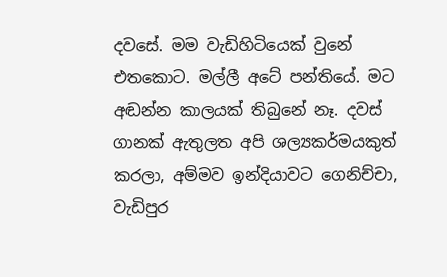දවසේ. මම වැඩිහිටියෙක් වුනේ එතකොට. මල්ලී අටේ පන්තියේ. මට අඬන්න කාලයක් තිබුනේ නෑ. දවස් ගානක් ඇතුලත අපි ශල්‍යකර්මයකුත් කරලා, අම්මව ඉන්දියාවට ගෙනිච්චා, වැඩිපුර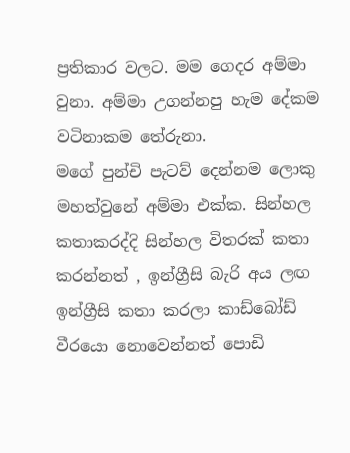ප්‍රතිකාර වලට. මම ගෙදර අම්මා වුනා. අම්මා උගන්නපු හැම දේකම වටිනාකම තේරුනා.
මගේ පුන්චි පැටව් දෙන්නම ලොකු මහත්වුනේ අම්මා එක්ක. සින්හල කතාකරද්දි සින්හල විතරක් කතා කරන්නත් , ඉන්ග්‍රීසි බැරි අය ලඟ ඉන්ග්‍රීසි කතා කරලා කාඩ්බෝඩ් වීරයො නොවෙන්නත් පොඩි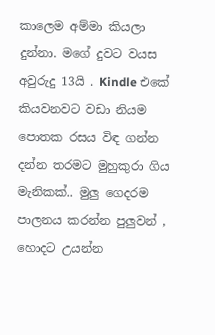කාලෙම අම්මා කියලා දුන්නා. මගේ දුවට වයස අවුරුදු 13යි . Kindle එකේ කියවනවට වඩා නියම පොතක රසය විඳ ගන්න දන්න තරමට මුහුකුරා ගිය මැනිකක්.. මුලු ගෙදරම පාලනය කරන්න පුලුවන් , හොදට උයන්න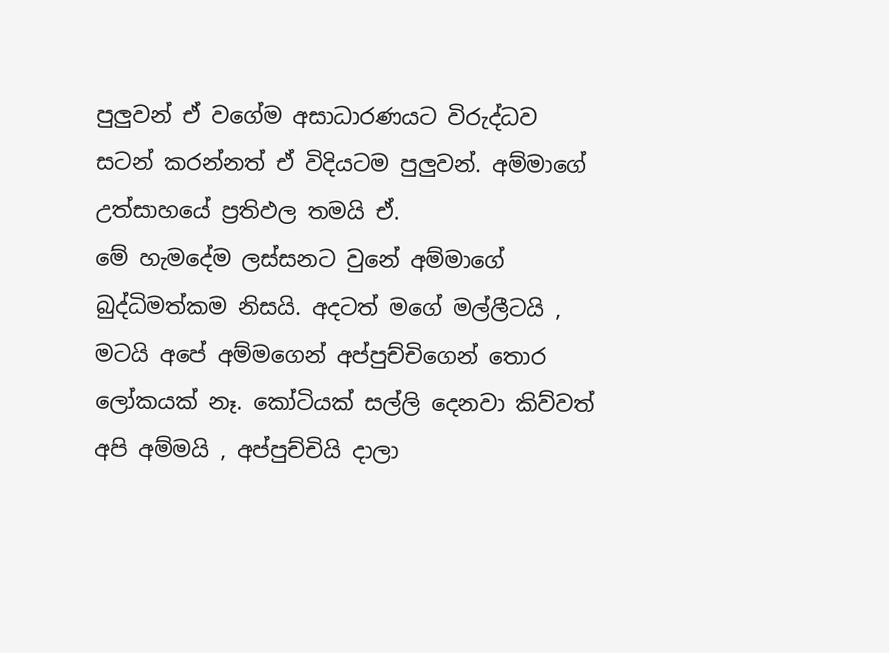පුලුවන් ඒ වගේම අසාධාරණයට විරුද්ධව සටන් කරන්නත් ඒ විදියටම පුලුවන්. අම්මාගේ උත්සාහයේ ප්‍රතිඵල තමයි ඒ.
මේ හැමදේම ලස්සනට වුනේ අම්මාගේ බුද්ධිමත්කම නිසයි. අදටත් මගේ මල්ලීටයි , මටයි අපේ අම්මගෙන් අප්පුච්චිගෙන් තොර ලෝකයක් නෑ. කෝටියක් සල්ලි දෙනවා කිව්වත් අපි අම්මයි , අප්පුච්චියි දාලා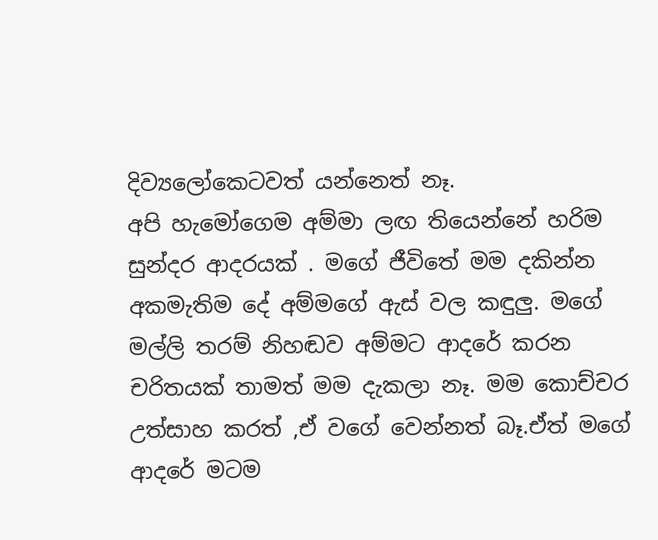දිව්‍යලෝකෙටවත් යන්නෙත් නෑ.
අපි හැමෝගෙම අම්මා ලඟ තියෙන්නේ හරිම සුන්දර ආදරයක් . මගේ ජීවිතේ මම දකින්න අකමැතිම දේ අම්මගේ ඇස් වල කඳුලු. මගේ මල්ලි තරම් නිහඬව අම්මට ආදරේ කරන චරිතයක් තාමත් මම දැකලා නෑ. මම කොච්චර උත්සාහ කරත් ,ඒ වගේ වෙන්නත් බෑ.ඒත් මගේ ආදරේ මටම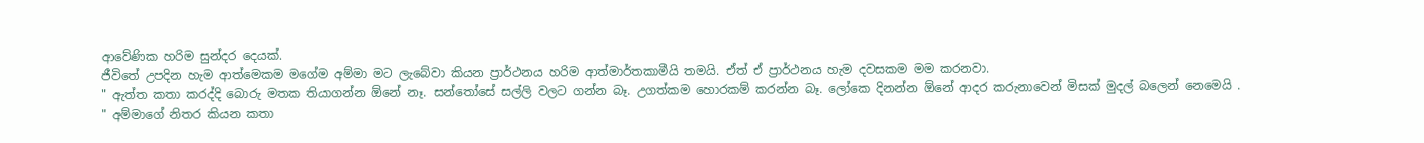ආවේණික හරිම සුන්දර දෙයක්.
ජීවිතේ උපදින හැම ආත්මෙකම මගේම අම්මා මට ලැබේවා කියන ප්‍රාර්ථනය හරිම ආත්මාර්තකාමීයි තමයි. ඒත් ඒ ප්‍රාර්ථනය හැම දවසකම මම කරනවා.
" ඇත්ත කතා කරද්දි බොරු මතක තියාගන්න ඕනේ නෑ. සන්තෝසේ සල්ලි වලට ගන්න බෑ. උගත්කම හොරකම් කරන්න බෑ. ලෝකෙ දිනන්න ඕනේ ආදර කරුනාවෙන් මිසක් මුදල් බලෙන් නෙමෙයි . " අම්මාගේ නිතර කියන කතා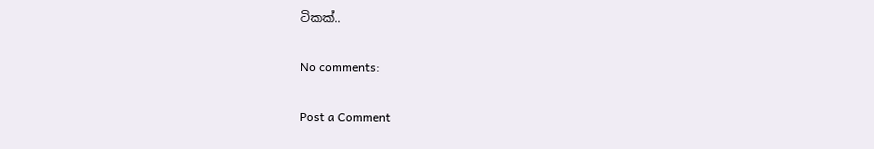ටිකක්..

No comments:

Post a Comment